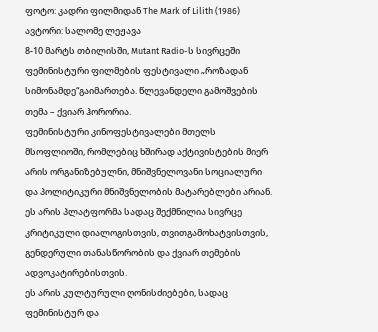ფოტო: კადრი ფილმიდან The Mark of Lilith (1986)
ავტორი: სალომე ლეჟავა
8-10 მარტს თბილისში, Mutant Radio-ს სივრცეში ფემინისტური ფილმების ფესტივალი „როზადან სიმონამდე“გაიმართება. წლევანდელი გამოშვების თემა – ქვიარ ჰორორია.
ფემინისტური კინოფესტივალები მთელს მსოფლიოში, რომლებიც ხშირად აქტივისტების მიერ არის ორგანიზებულნი, მნიშვნელოვანი სოციალური და პოლიტიკური მნიშვნელობის მატარებლები არიან. ეს არის პლატფორმა სადაც შექმნილია სივრცე კრიტიკული დიალოგისთვის, თვითგამოხატვისთვის, გენდერული თანასწორობის და ქვიარ თემების ადვოკატირებისთვის.
ეს არის კულტურული ღონისძიებები, სადაც ფემინისტურ და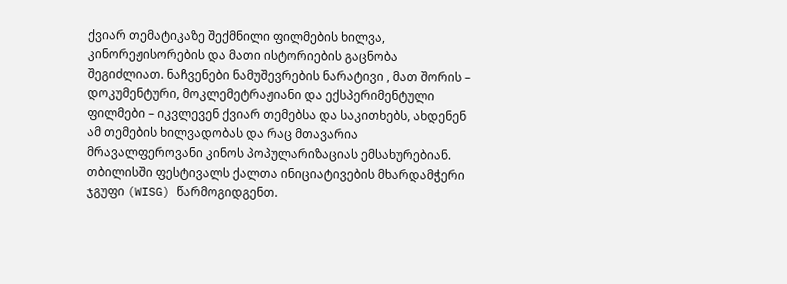ქვიარ თემატიკაზე შექმნილი ფილმების ხილვა, კინორეჟისორების და მათი ისტორიების გაცნობა შეგიძლიათ. ნაჩვენები ნამუშევრების ნარატივი , მათ შორის – დოკუმენტური, მოკლემეტრაჟიანი და ექსპერიმენტული ფილმები – იკვლევენ ქვიარ თემებსა და საკითხებს, ახდენენ ამ თემების ხილვადობას და რაც მთავარია მრავალფეროვანი კინოს პოპულარიზაციას ემსახურებიან.
თბილისში ფესტივალს ქალთა ინიციატივების მხარდამჭერი ჯგუფი (WISG) წარმოგიდგენთ.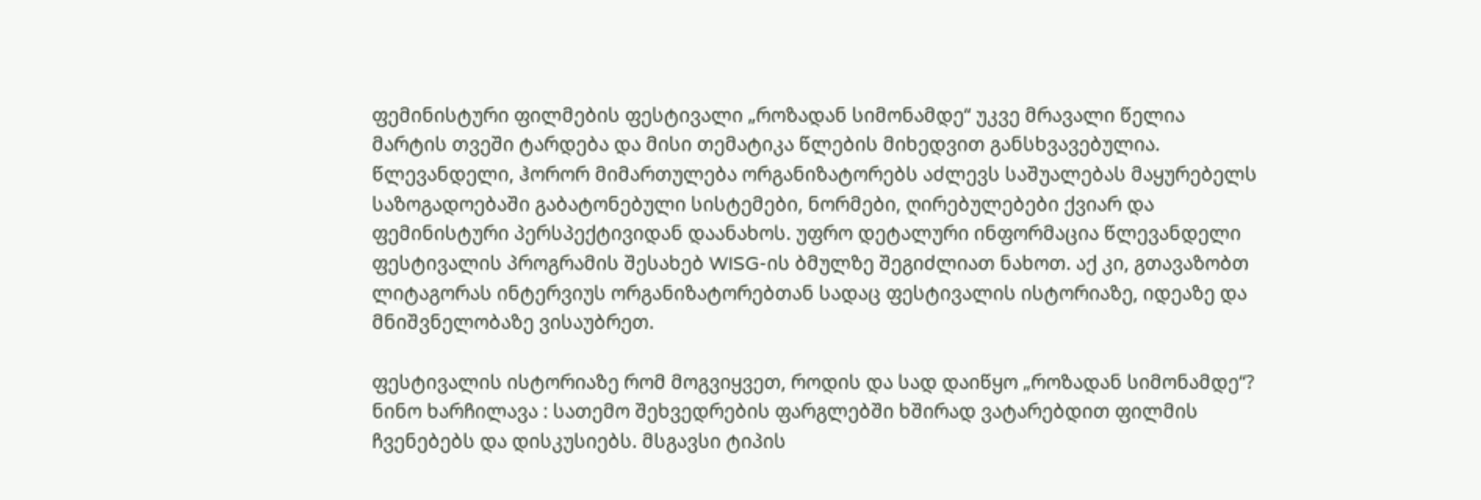ფემინისტური ფილმების ფესტივალი „როზადან სიმონამდე“ უკვე მრავალი წელია მარტის თვეში ტარდება და მისი თემატიკა წლების მიხედვით განსხვავებულია. წლევანდელი, ჰორორ მიმართულება ორგანიზატორებს აძლევს საშუალებას მაყურებელს საზოგადოებაში გაბატონებული სისტემები, ნორმები, ღირებულებები ქვიარ და ფემინისტური პერსპექტივიდან დაანახოს. უფრო დეტალური ინფორმაცია წლევანდელი ფესტივალის პროგრამის შესახებ WISG-ის ბმულზე შეგიძლიათ ნახოთ. აქ კი, გთავაზობთ ლიტაგორას ინტერვიუს ორგანიზატორებთან სადაც ფესტივალის ისტორიაზე, იდეაზე და მნიშვნელობაზე ვისაუბრეთ.

ფესტივალის ისტორიაზე რომ მოგვიყვეთ, როდის და სად დაიწყო „როზადან სიმონამდე“?
ნინო ხარჩილავა : სათემო შეხვედრების ფარგლებში ხშირად ვატარებდით ფილმის ჩვენებებს და დისკუსიებს. მსგავსი ტიპის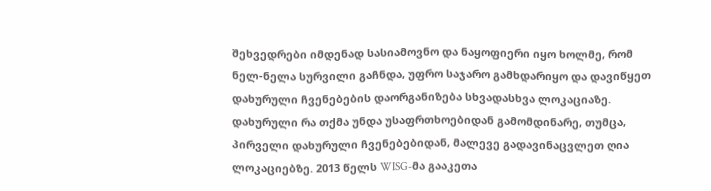შეხვედრები იმდენად სასიამოვნო და ნაყოფიერი იყო ხოლმე, რომ ნელ-ნელა სურვილი გაჩნდა, უფრო საჯარო გამხდარიყო და დავიწყეთ დახურული ჩვენებების დაორგანიზება სხვადასხვა ლოკაციაზე. დახურული რა თქმა უნდა უსაფრთხოებიდან გამომდინარე, თუმცა, პირველი დახურული ჩვენებებიდან, მალევე გადავინაცვლეთ ღია ლოკაციებზე. 2013 წელს WISG-მა გააკეთა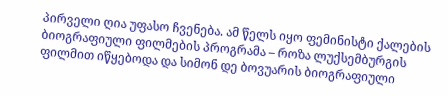პირველი ღია უფასო ჩვენება. ამ წელს იყო ფემინისტი ქალების ბიოგრაფიული ფილმების პროგრამა – როზა ლუქსემბურგის ფილმით იწყებოდა და სიმონ დე ბოვუარის ბიოგრაფიული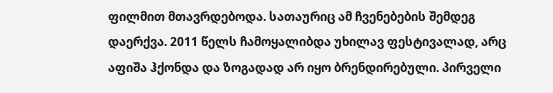ფილმით მთავრდებოდა. სათაურიც ამ ჩვენებების შემდეგ დაერქვა. 2011 წელს ჩამოყალიბდა უხილავ ფესტივალად, არც აფიშა ჰქონდა და ზოგადად არ იყო ბრენდირებული. პირველი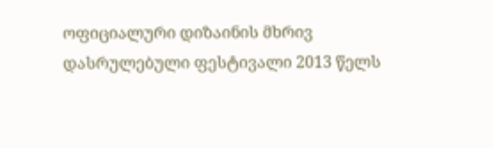ოფიციალური დიზაინის მხრივ დასრულებული ფესტივალი 2013 წელს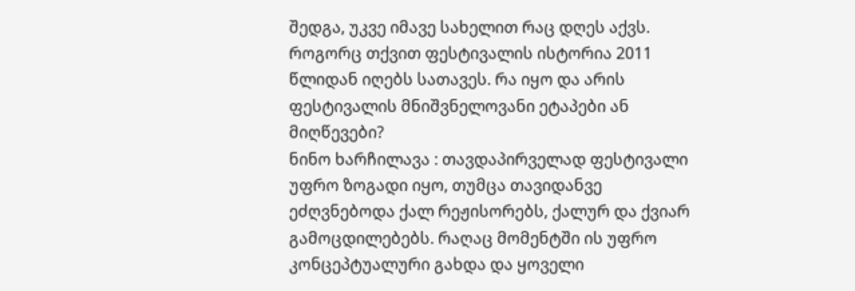შედგა, უკვე იმავე სახელით რაც დღეს აქვს.
როგორც თქვით ფესტივალის ისტორია 2011 წლიდან იღებს სათავეს. რა იყო და არის ფესტივალის მნიშვნელოვანი ეტაპები ან მიღწევები?
ნინო ხარჩილავა : თავდაპირველად ფესტივალი უფრო ზოგადი იყო, თუმცა თავიდანვე ეძღვნებოდა ქალ რეჟისორებს, ქალურ და ქვიარ გამოცდილებებს. რაღაც მომენტში ის უფრო კონცეპტუალური გახდა და ყოველი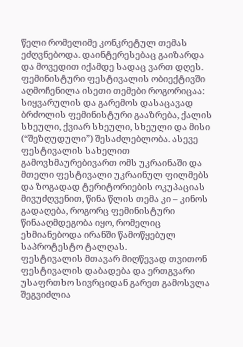წელი რომელიმე კონკრეტულ თემას ეძღვნებოდა. დაინტერესებაც გაიზარდა და მოვედით იქამდე სადაც ვართ დღეს. ფემინისტური ფესტივალის ობიექტივში აღმოჩენილა ისეთი თემები როგორიცაა: სიყვარულის და გარემოს დასაცავად ბრძოლის ფემინისტური გააზრება, ქალის სხეული, ქვიარ სხეული, სხეული და მისი (“შეზღუდული”) შესაძლებლობა. ასევე ფესტივალის სახელით გამოვხმაურებივართ ომს უკრაინაში და მთელი ფესტივალი უკრაინულ ფილმებს და ზოგადად ტერიტორიების ოკუპაციას მივუძღვენით, წინა წლის თემა კი – კინოს გადაღება, როგორც ფემინისტური წინააღმდეგობა იყო, რომელიც ეხმიანებოდა ირანში წამოწყებულ საპროტესტო ტალღას.
ფესტივალის მთავარ მიღწევად თვითონ ფესტივალის დაბადება და ერთგვარი უსაფრთხო სივრციდან გარეთ გამოსვლა შეგვიძლია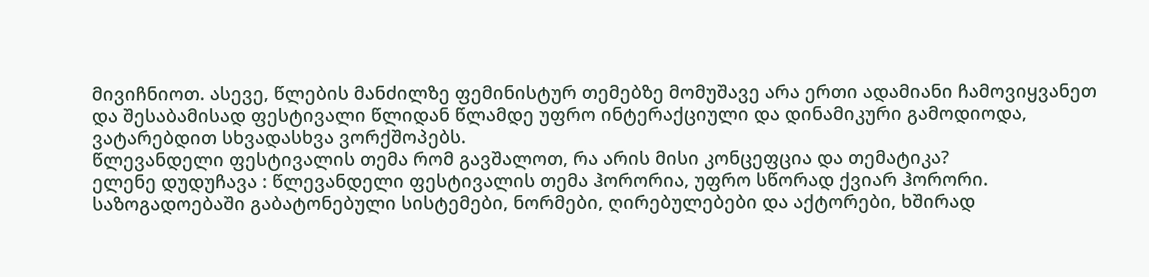მივიჩნიოთ. ასევე, წლების მანძილზე ფემინისტურ თემებზე მომუშავე არა ერთი ადამიანი ჩამოვიყვანეთ და შესაბამისად ფესტივალი წლიდან წლამდე უფრო ინტერაქციული და დინამიკური გამოდიოდა, ვატარებდით სხვადასხვა ვორქშოპებს.
წლევანდელი ფესტივალის თემა რომ გავშალოთ, რა არის მისი კონცეფცია და თემატიკა?
ელენე დუდუჩავა : წლევანდელი ფესტივალის თემა ჰორორია, უფრო სწორად ქვიარ ჰორორი. საზოგადოებაში გაბატონებული სისტემები, ნორმები, ღირებულებები და აქტორები, ხშირად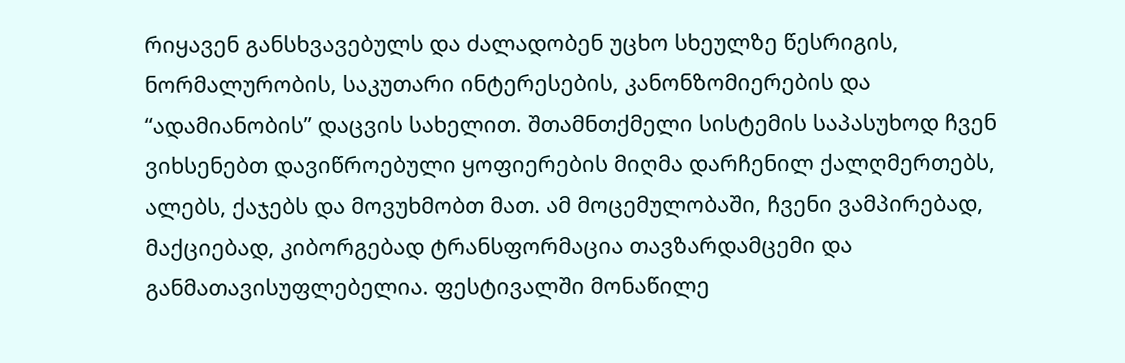რიყავენ განსხვავებულს და ძალადობენ უცხო სხეულზე წესრიგის, ნორმალურობის, საკუთარი ინტერესების, კანონზომიერების და “ადამიანობის” დაცვის სახელით. შთამნთქმელი სისტემის საპასუხოდ ჩვენ ვიხსენებთ დავიწროებული ყოფიერების მიღმა დარჩენილ ქალღმერთებს, ალებს, ქაჯებს და მოვუხმობთ მათ. ამ მოცემულობაში, ჩვენი ვამპირებად, მაქციებად, კიბორგებად ტრანსფორმაცია თავზარდამცემი და განმათავისუფლებელია. ფესტივალში მონაწილე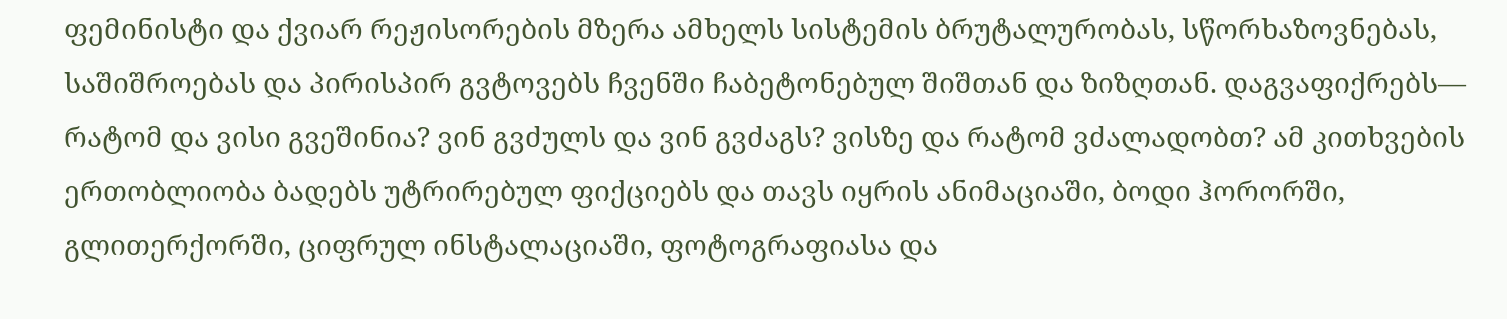ფემინისტი და ქვიარ რეჟისორების მზერა ამხელს სისტემის ბრუტალურობას, სწორხაზოვნებას, საშიშროებას და პირისპირ გვტოვებს ჩვენში ჩაბეტონებულ შიშთან და ზიზღთან. დაგვაფიქრებს— რატომ და ვისი გვეშინია? ვინ გვძულს და ვინ გვძაგს? ვისზე და რატომ ვძალადობთ? ამ კითხვების ერთობლიობა ბადებს უტრირებულ ფიქციებს და თავს იყრის ანიმაციაში, ბოდი ჰორორში, გლითერქორში, ციფრულ ინსტალაციაში, ფოტოგრაფიასა და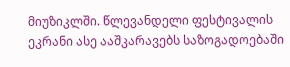მიუზიკლში. წლევანდელი ფესტივალის ეკრანი ასე ააშკარავებს საზოგადოებაში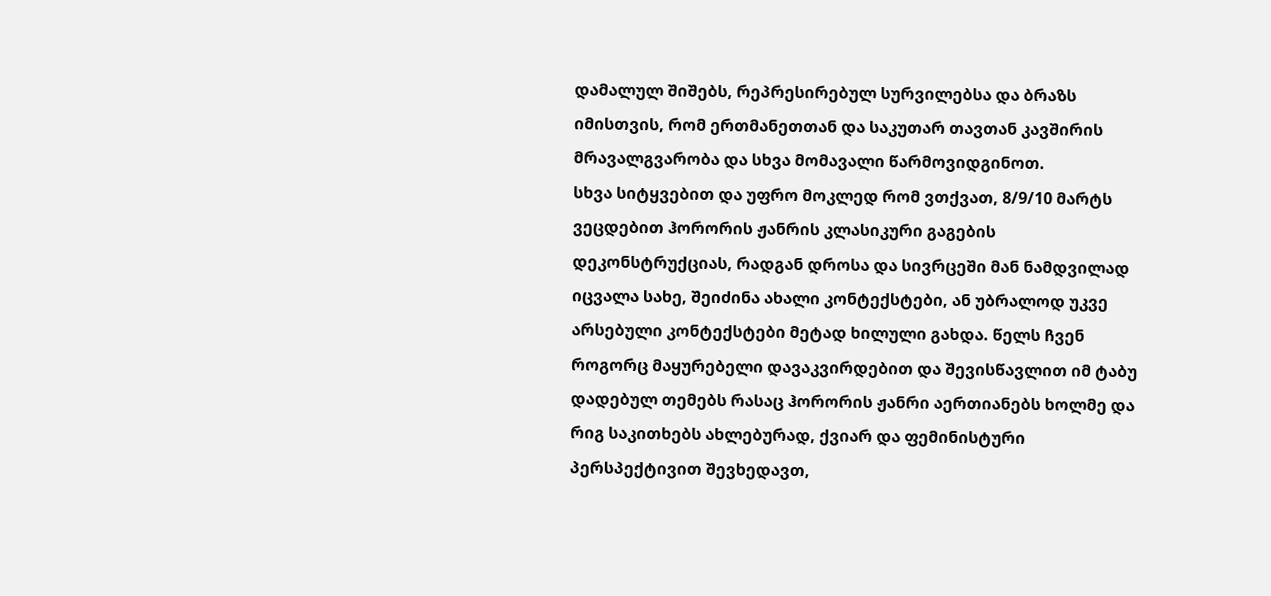დამალულ შიშებს, რეპრესირებულ სურვილებსა და ბრაზს იმისთვის, რომ ერთმანეთთან და საკუთარ თავთან კავშირის მრავალგვარობა და სხვა მომავალი წარმოვიდგინოთ.
სხვა სიტყვებით და უფრო მოკლედ რომ ვთქვათ, 8/9/10 მარტს ვეცდებით ჰორორის ჟანრის კლასიკური გაგების დეკონსტრუქციას, რადგან დროსა და სივრცეში მან ნამდვილად იცვალა სახე, შეიძინა ახალი კონტექსტები, ან უბრალოდ უკვე არსებული კონტექსტები მეტად ხილული გახდა. წელს ჩვენ როგორც მაყურებელი დავაკვირდებით და შევისწავლით იმ ტაბუ დადებულ თემებს რასაც ჰორორის ჟანრი აერთიანებს ხოლმე და რიგ საკითხებს ახლებურად, ქვიარ და ფემინისტური პერსპექტივით შევხედავთ,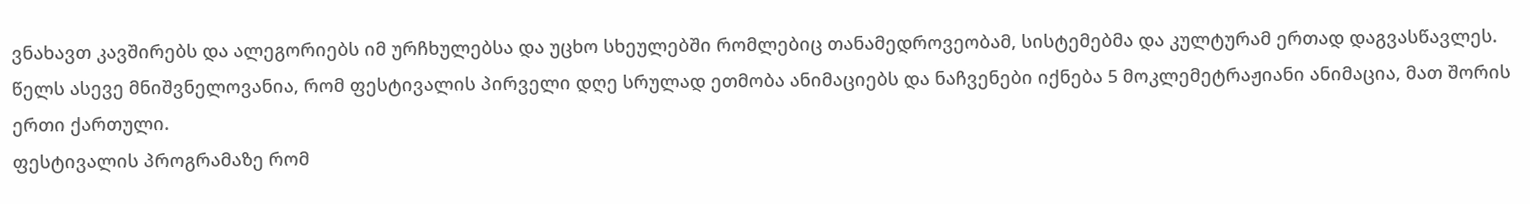ვნახავთ კავშირებს და ალეგორიებს იმ ურჩხულებსა და უცხო სხეულებში რომლებიც თანამედროვეობამ, სისტემებმა და კულტურამ ერთად დაგვასწავლეს. წელს ასევე მნიშვნელოვანია, რომ ფესტივალის პირველი დღე სრულად ეთმობა ანიმაციებს და ნაჩვენები იქნება 5 მოკლემეტრაჟიანი ანიმაცია, მათ შორის ერთი ქართული.
ფესტივალის პროგრამაზე რომ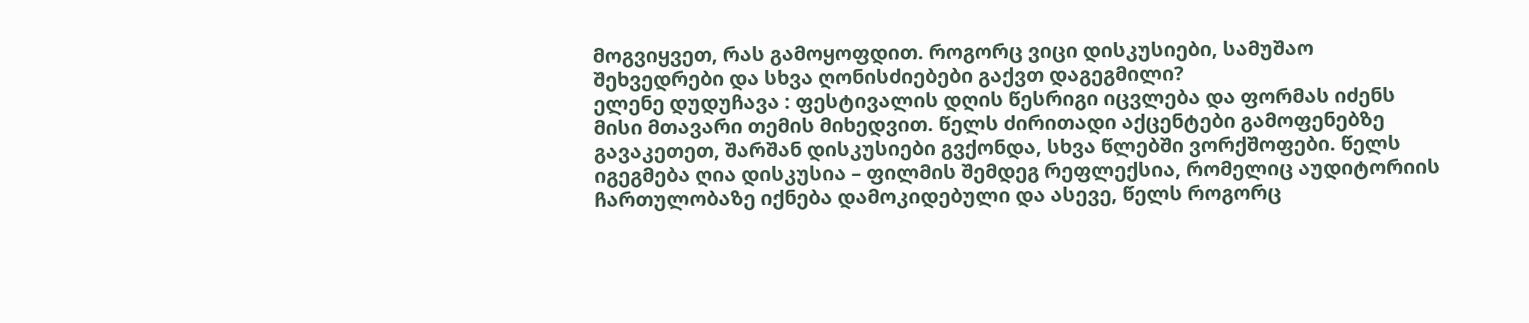მოგვიყვეთ, რას გამოყოფდით. როგორც ვიცი დისკუსიები, სამუშაო შეხვედრები და სხვა ღონისძიებები გაქვთ დაგეგმილი?
ელენე დუდუჩავა : ფესტივალის დღის წესრიგი იცვლება და ფორმას იძენს მისი მთავარი თემის მიხედვით. წელს ძირითადი აქცენტები გამოფენებზე გავაკეთეთ, შარშან დისკუსიები გვქონდა, სხვა წლებში ვორქშოფები. წელს იგეგმება ღია დისკუსია – ფილმის შემდეგ რეფლექსია, რომელიც აუდიტორიის ჩართულობაზე იქნება დამოკიდებული და ასევე, წელს როგორც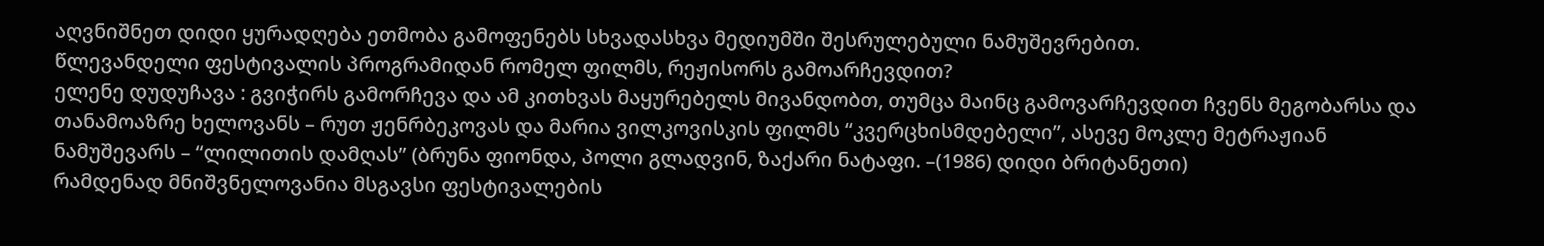აღვნიშნეთ დიდი ყურადღება ეთმობა გამოფენებს სხვადასხვა მედიუმში შესრულებული ნამუშევრებით.
წლევანდელი ფესტივალის პროგრამიდან რომელ ფილმს, რეჟისორს გამოარჩევდით?
ელენე დუდუჩავა : გვიჭირს გამორჩევა და ამ კითხვას მაყურებელს მივანდობთ, თუმცა მაინც გამოვარჩევდით ჩვენს მეგობარსა და თანამოაზრე ხელოვანს – რუთ ჟენრბეკოვას და მარია ვილკოვისკის ფილმს “კვერცხისმდებელი”, ასევე მოკლე მეტრაჟიან ნამუშევარს – “ლილითის დამღას” (ბრუნა ფიონდა, პოლი გლადვინ, ზაქარი ნატაფი. –(1986) დიდი ბრიტანეთი)
რამდენად მნიშვნელოვანია მსგავსი ფესტივალების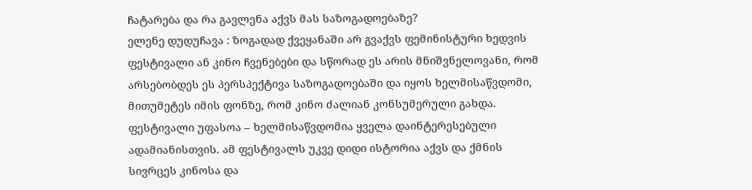ჩატარება და რა გავლენა აქვს მას საზოგადოებაზე?
ელენე დუდუჩავა : ზოგადად ქვეყანაში არ გვაქვს ფემინისტური ხედვის ფესტივალი ან კინო ჩვენებები და სწორად ეს არის მნიშვნელოვანი, რომ არსებობდეს ეს პერსპექტივა საზოგადოებაში და იყოს ხელმისაწვდომი, მითუმეტეს იმის ფონზე, რომ კინო ძალიან კონსუმერული გახდა. ფესტივალი უფასოა – ხელმისაწვდომია ყველა დაინტერესებული ადამიანისთვის. ამ ფესტივალს უკვე დიდი ისტორია აქვს და ქმნის სივრცეს კინოსა და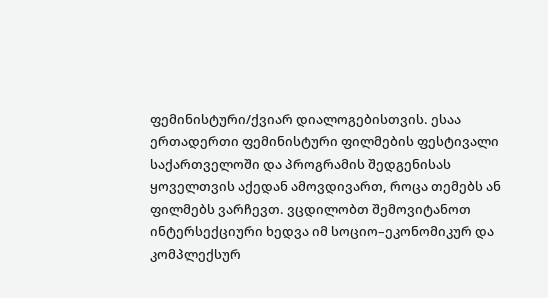ფემინისტური/ქვიარ დიალოგებისთვის. ესაა ერთადერთი ფემინისტური ფილმების ფესტივალი საქართველოში და პროგრამის შედგენისას ყოველთვის აქედან ამოვდივართ, როცა თემებს ან ფილმებს ვარჩევთ. ვცდილობთ შემოვიტანოთ ინტერსექციური ხედვა იმ სოციო–ეკონომიკურ და კომპლექსურ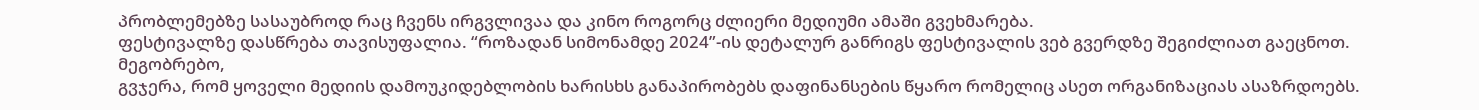პრობლემებზე სასაუბროდ რაც ჩვენს ირგვლივაა და კინო როგორც ძლიერი მედიუმი ამაში გვეხმარება.
ფესტივალზე დასწრება თავისუფალია. “როზადან სიმონამდე 2024”-ის დეტალურ განრიგს ფესტივალის ვებ გვერდზე შეგიძლიათ გაეცნოთ.
მეგობრებო,
გვჯერა, რომ ყოველი მედიის დამოუკიდებლობის ხარისხს განაპირობებს დაფინანსების წყარო რომელიც ასეთ ორგანიზაციას ასაზრდოებს.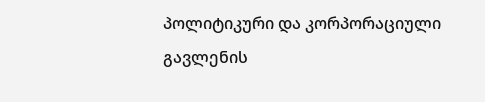პოლიტიკური და კორპორაციული გავლენის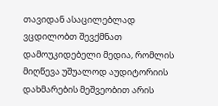თავიდან ასაცილებლად ვცდილობთ შევქმნათ დამოუკიდებელი მედია, რომლის მიღწევა უშუალოდ აუდიტორიის დახმარების მეშვეობით არის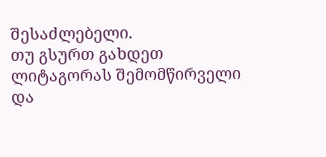შესაძლებელი.
თუ გსურთ გახდეთ ლიტაგორას შემომწირველი და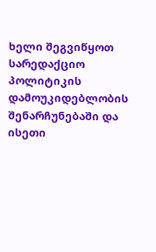ხელი შეგვიწყოთ სარედაქციო პოლიტიკის დამოუკიდებლობის შენარჩუნებაში და ისეთი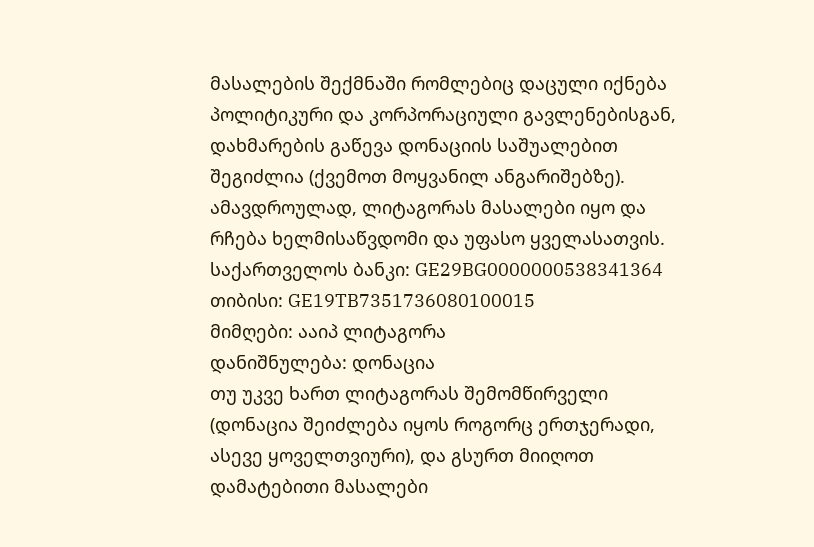მასალების შექმნაში რომლებიც დაცული იქნება პოლიტიკური და კორპორაციული გავლენებისგან, დახმარების გაწევა დონაციის საშუალებით შეგიძლია (ქვემოთ მოყვანილ ანგარიშებზე).
ამავდროულად, ლიტაგორას მასალები იყო და რჩება ხელმისაწვდომი და უფასო ყველასათვის.
საქართველოს ბანკი: GE29BG0000000538341364
თიბისი: GE19TB7351736080100015
მიმღები: ააიპ ლიტაგორა
დანიშნულება: დონაცია
თუ უკვე ხართ ლიტაგორას შემომწირველი (დონაცია შეიძლება იყოს როგორც ერთჯერადი, ასევე ყოველთვიური), და გსურთ მიიღოთ დამატებითი მასალები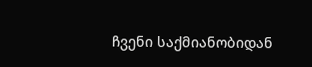ჩვენი საქმიანობიდან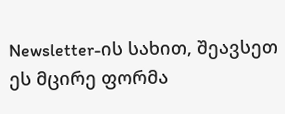Newsletter-ის სახით, შეავსეთ ეს მცირე ფორმა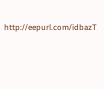http://eepurl.com/idbazT